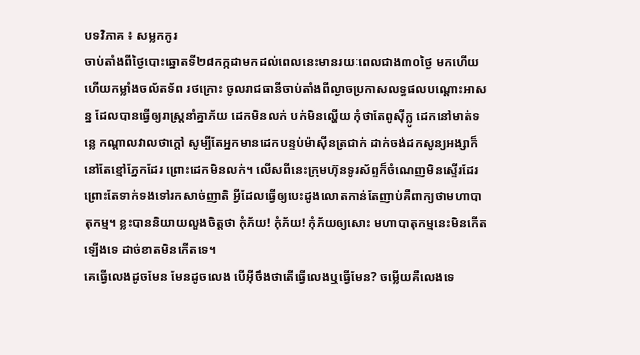បទវិភាគ ៖ សម្លកកូរ
ចាប់តាំងពីថ្ងៃបោះឆ្នោតទី២៨កក្កដាមកដល់ពេលនេះមានរយៈពេលជាង៣០ថ្ងៃ មកហើយ ហើយកម្លាំងចល័តទ័ព រថក្រោះ ចូលរាជធានីចាប់តាំងពីល្ងាចប្រកាសលទ្ធផលបណ្ដោះអាសន្ន ដែលបានធ្វើឲ្យរាស្ត្រនាំគ្នាភ័យ ដេកមិនលក់ បក់មិនល្ហើយ កុំថាតែពូស៊ីក្លូ ដេកនៅមាត់ទន្លេ កណ្តាលវាលថាក្តៅ សូម្បីតែអ្នកមានដេកបន្ទប់ម៉ាស៊ីនត្រជាក់ ដាក់ចង់ដកសូន្យអង្សាក៏នៅតែខ្មៅភ្នែកដែរ ព្រោះដេកមិនលក់។ លើសពីនេះក្រុមហ៊ុនទូរស័ព្ទក៏ចំណេញមិនស្ទើរដែរ ព្រោះតែទាក់ទងទៅរកសាច់ញាតិ អ្វីដែលធ្វើឲ្យបេះដូងលោតកាន់តែញាប់គឺពាក្យថាមហាបាតុកម្ម។ ខ្លះបាននិយាយលួងចិត្តថា កុំភ័យ! កុំភ័យ! កុំភ័យឲ្យសោះ មហាបាតុកម្មនេះមិនកើតឡើងទេ ដាច់ខាតមិនកើតទេ។
គេធ្វើលេងដូចមែន មែនដូចលេង បើអ៊ីចឹងថាតើធ្វើលេងឬធ្វើមែន? ចម្លើយគឺលេងទេ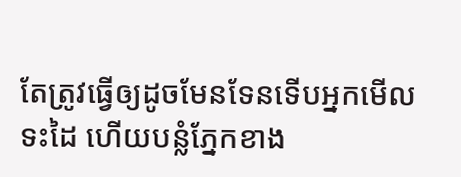តែត្រូវធ្វើឲ្យដូចមែនទែនទើបអ្នកមើលទះដៃ ហើយបន្លំភ្នែកខាង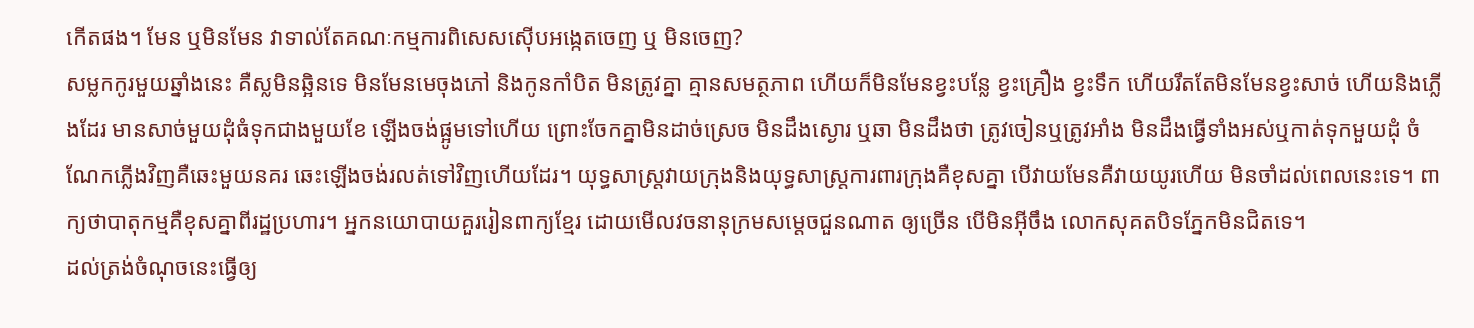កើតផង។ មែន ឬមិនមែន វាទាល់តែគណៈកម្មការពិសេសស៊ើបអង្កេតចេញ ឬ មិនចេញ?
សម្លកកូរមួយឆ្នាំងនេះ គឺស្លមិនឆ្អិនទេ មិនមែនមេចុងភៅ និងកូនកាំបិត មិនត្រូវគ្នា គ្មានសមត្ថភាព ហើយក៏មិនមែនខ្វះបន្លែ ខ្វះគ្រឿង ខ្វះទឹក ហើយរឹតតែមិនមែនខ្វះសាច់ ហើយនិងភ្លើងដែរ មានសាច់មួយដុំធំទុកជាងមួយខែ ឡើងចង់ផ្អូមទៅហើយ ព្រោះចែកគ្នាមិនដាច់ស្រេច មិនដឹងស្ងោរ ឬឆា មិនដឹងថា ត្រូវចៀនឬត្រូវអាំង មិនដឹងធ្វើទាំងអស់ឬកាត់ទុកមួយដុំ ចំណែកភ្លើងវិញគឺឆេះមួយនគរ ឆេះឡើងចង់រលត់ទៅវិញហើយដែរ។ យុទ្ធសាស្ត្រវាយក្រុងនិងយុទ្ធសាស្ត្រការពារក្រុងគឺខុសគ្នា បើវាយមែនគឺវាយយូរហើយ មិនចាំដល់ពេលនេះទេ។ ពាក្យថាបាតុកម្មគឺខុសគ្នាពីរដ្ឋប្រហារ។ អ្នកនយោបាយគួររៀនពាក្យខ្មែរ ដោយមើលវចនានុក្រមសម្តេចជួនណាត ឲ្យច្រើន បើមិនអ៊ីចឹង លោកសុគតបិទភ្នែកមិនជិតទេ។
ដល់ត្រង់ចំណុចនេះធ្វើឲ្យ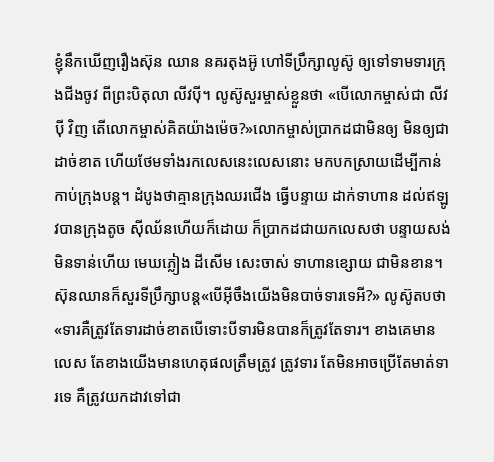ខ្ញុំនឹកឃើញរឿងស៊ុន ឈាន នគរតុងអ៊ូ ហៅទីប្រឹក្សាលូស៊ូ ឲ្យទៅទាមទារក្រុងជីងចូវ ពីព្រះបិតុលា លីវប៉ី។ លូស៊ូសួរម្ចាស់ខ្លួនថា «បើលោកម្ចាស់ជា លីវ ប៉ី វិញ តើលោកម្ចាស់គិតយ៉ាងម៉េច?»លោកម្ចាស់ប្រាកដជាមិនឲ្យ មិនឲ្យជាដាច់ខាត ហើយថែមទាំងរកលេសនេះលេសនោះ មកបកស្រាយដើម្បីកាន់កាប់ក្រុងបន្ត។ ដំបូងថាគ្មានក្រុងឈរជើង ធ្វើបន្ទាយ ដាក់ទាហាន ដល់ឥឡូវបានក្រុងតូច ស៊ីឈ័នហើយក៏ដោយ ក៏ប្រាកដជាយកលេសថា បន្ទាយសង់មិនទាន់ហើយ មេឃភ្លៀង ដីសើម សេះចាស់ ទាហានខ្សោយ ជាមិនខាន។
ស៊ុនឈានក៏សួរទីប្រឹក្សាបន្ត«បើអ៊ីចឹងយើងមិនបាច់ទារទេអី?» លូស៊ូតបថា «ទារគឺត្រូវតែទារដាច់ខាតបើទោះបីទារមិនបានក៏ត្រូវតែទារ។ ខាងគេមានលេស តែខាងយើងមានហេតុផលត្រឹមត្រូវ ត្រូវទារ តែមិនអាចប្រើតែមាត់ទារទេ គឺត្រូវយកដាវទៅជា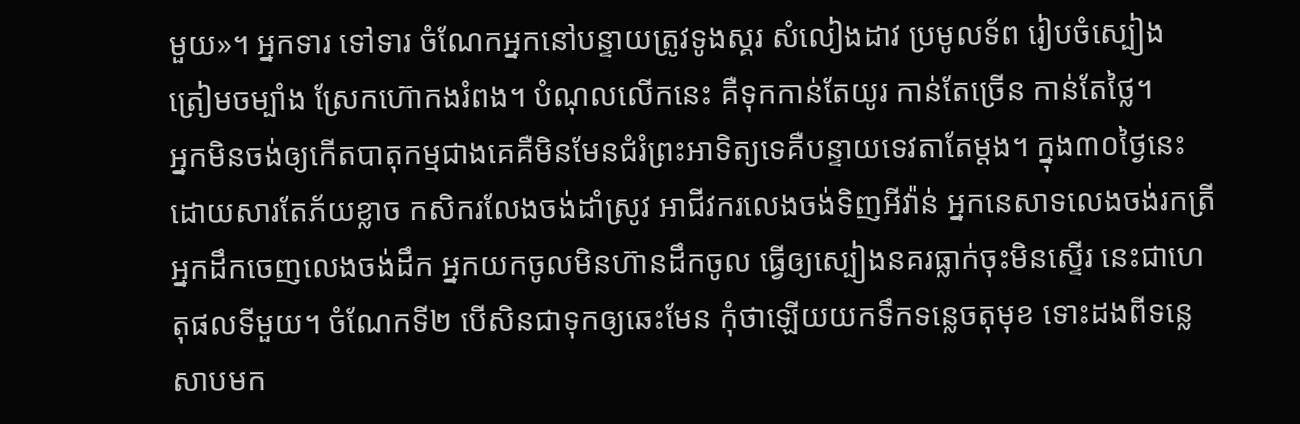មួយ»។ អ្នកទារ ទៅទារ ចំណែកអ្នកនៅបន្ទាយត្រូវទូងស្គរ សំលៀងដាវ ប្រមូលទ័ព រៀបចំស្បៀង ត្រៀមចម្បាំង ស្រែកហ៊ោកងរំពង។ បំណុលលើកនេះ គឺទុកកាន់តែយូរ កាន់តែច្រើន កាន់តែថ្លៃ។
អ្នកមិនចង់ឲ្យកើតបាតុកម្មជាងគេគឺមិនមែនជំរំព្រះអាទិត្យទេគឺបន្ទាយទេវតាតែម្តង។ ក្នុង៣០ថ្ងៃនេះ ដោយសារតែភ័យខ្លាច កសិករលែងចង់ដាំស្រូវ អាជីវករលេងចង់ទិញអីវ៉ាន់ អ្នកនេសាទលេងចង់រកត្រី អ្នកដឹកចេញលេងចង់ដឹក អ្នកយកចូលមិនហ៊ានដឹកចូល ធ្វើឲ្យស្បៀងនគរធ្លាក់ចុះមិនស្ទើរ នេះជាហេតុផលទីមួយ។ ចំណែកទី២ បើសិនជាទុកឲ្យឆេះមែន កុំថាឡើយយកទឹកទន្លេចតុមុខ ទោះដងពីទន្លេសាបមក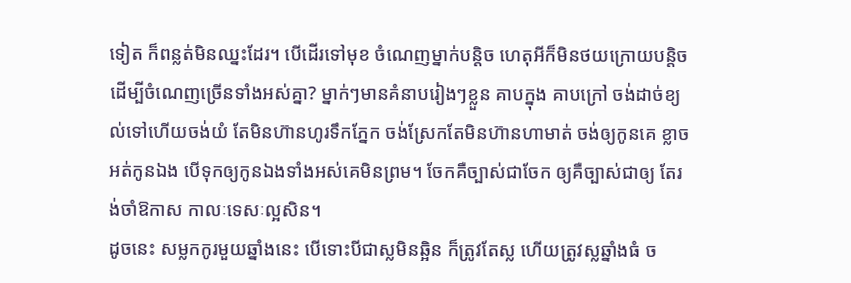ទៀត ក៏ពន្លត់មិនឈ្នះដែរ។ បើដើរទៅមុខ ចំណេញម្នាក់បន្តិច ហេតុអីក៏មិនថយក្រោយបន្តិច ដើម្បីចំណេញច្រើនទាំងអស់គ្នា? ម្នាក់ៗមានគំនាបរៀងៗខ្លួន គាបក្នុង គាបក្រៅ ចង់ដាច់ខ្យល់ទៅហើយចង់យំ តែមិនហ៊ានហូរទឹកភ្នែក ចង់ស្រែកតែមិនហ៊ានហាមាត់ ចង់ឲ្យកូនគេ ខ្លាចអត់កូនឯង បើទុកឲ្យកូនឯងទាំងអស់គេមិនព្រម។ ចែកគឺច្បាស់ជាចែក ឲ្យគឺច្បាស់ជាឲ្យ តែរង់ចាំឱកាស កាលៈទេសៈល្អសិន។
ដូចនេះ សម្លកកូរមួយឆ្នាំងនេះ បើទោះបីជាស្លមិនឆ្អិន ក៏ត្រូវតែស្ល ហើយត្រូវស្លឆ្នាំងធំ ច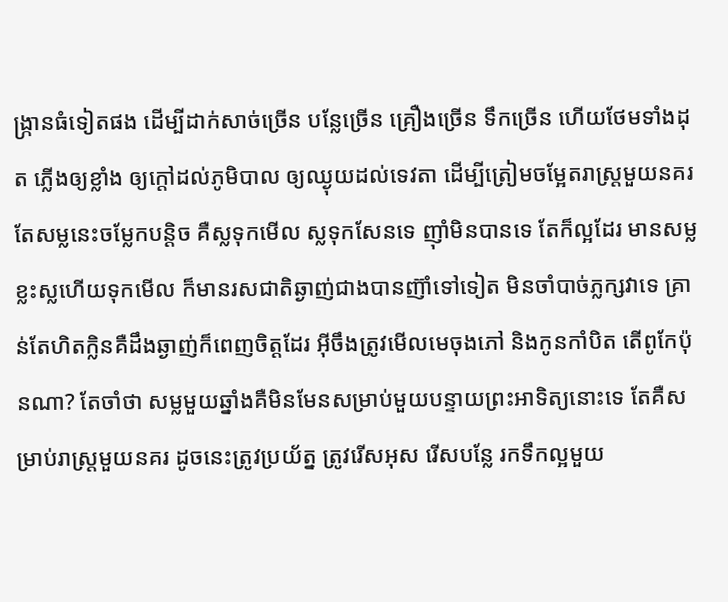ង្ក្រានធំទៀតផង ដើម្បីដាក់សាច់ច្រើន បន្លែច្រើន គ្រឿងច្រើន ទឹកច្រើន ហើយថែមទាំងដុត ភ្លើងឲ្យខ្លាំង ឲ្យក្តៅដល់ភូមិបាល ឲ្យឈ្ងុយដល់ទេវតា ដើម្បីត្រៀមចម្អែតរាស្ត្រមួយនគរតែសម្លនេះចម្លែកបន្តិច គឺស្លទុកមើល ស្លទុកសែនទេ ញ៉ាំមិនបានទេ តែក៏ល្អដែរ មានសម្លខ្លះស្លហើយទុកមើល ក៏មានរសជាតិឆ្ងាញ់ជាងបានញ៊ាំទៅទៀត មិនចាំបាច់ភ្លក្សវាទេ គ្រាន់តែហិតក្លិនគឺដឹងឆ្ងាញ់ក៏ពេញចិត្តដែរ អ៊ីចឹងត្រូវមើលមេចុងភៅ និងកូនកាំបិត តើពូកែប៉ុនណា? តែចាំថា សម្លមួយឆ្នាំងគឺមិនមែនសម្រាប់មួយបន្ទាយព្រះអាទិត្យនោះទេ តែគឺសម្រាប់រាស្ត្រមួយនគរ ដូចនេះត្រូវប្រយ័ត្ន ត្រូវរើសអុស រើសបន្លែ រកទឹកល្អមួយ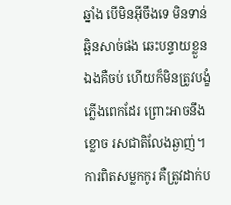ឆ្នាំង បើមិនអ៊ីចឹងទេ មិនទាន់ឆ្អិនសាច់ផង ឆេះបន្ទាយខ្លួនឯងគឺចប់ ហើយក៏មិនត្រូវបង្ខំភ្លើងពេកដែរ ព្រោះអាចនឹងខ្លោច រសជាតិលែងឆ្ងាញ់។ ការពិតសម្លកកូរ គឺត្រូវដាក់ប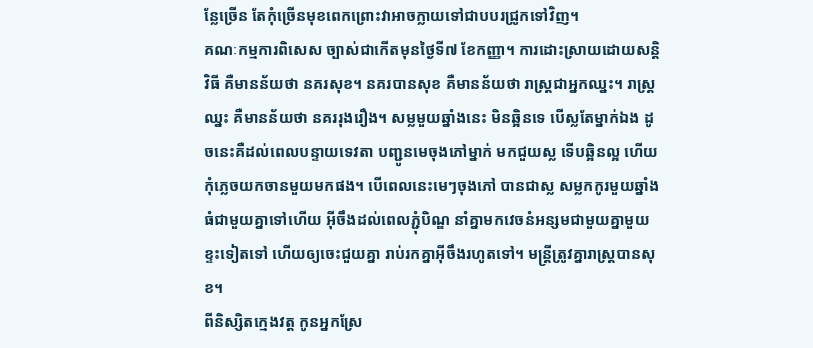ន្លែច្រើន តែកុំច្រើនមុខពេកព្រោះវាអាចក្លាយទៅជាបបរជ្រូកទៅវិញ។
គណៈកម្មការពិសេស ច្បាស់ជាកើតមុនថ្ងៃទី៧ ខែកញ្ញា។ ការដោះស្រាយដោយសន្តិវិធី គឺមានន័យថា នគរសុខ។ នគរបានសុខ គឺមានន័យថា រាស្ត្រជាអ្នកឈ្នះ។ រាស្ត្រឈ្នះ គឺមានន័យថា នគររុងរឿង។ សម្លមួយឆ្នាំងនេះ មិនឆ្អិនទេ បើស្លតែម្នាក់ឯង ដូចនេះគឺដល់ពេលបន្ទាយទេវតា បញ្ជូនមេចុងភៅម្នាក់ មកជួយស្ល ទើបឆ្អិនល្អ ហើយកុំភ្លេចយកចានមួយមកផង។ បើពេលនេះមេៗចុងភៅ បានជាស្ល សម្លកកូរមួយឆ្នាំងធំជាមួយគ្នាទៅហើយ អ៊ីចឹងដល់ពេលភ្ជុំបិណ្ឌ នាំគ្នាមកវេចនំអន្សមជាមួយគ្នាមួយខ្ទះទៀតទៅ ហើយឲ្យចេះជួយគ្នា រាប់រកគ្នាអ៊ីចឹងរហូតទៅ។ មន្ត្រីត្រូវគ្នារាស្ត្របានសុខ។
ពីនិស្សិតក្មេងវត្ត កូនអ្នកស្រែ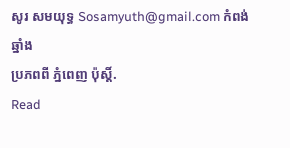សូរ សមយុទ្ធ Sosamyuth@gmail.com កំពង់ឆ្នាំង
ប្រភពពី ភ្នំពេញ ប៉ុស្តិ៍.
Read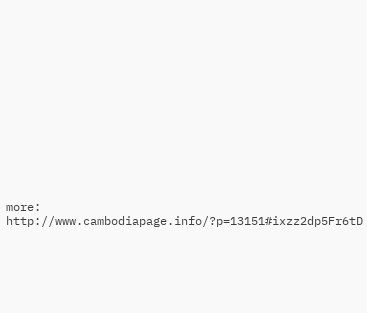more: http://www.cambodiapage.info/?p=13151#ixzz2dp5Fr6tD